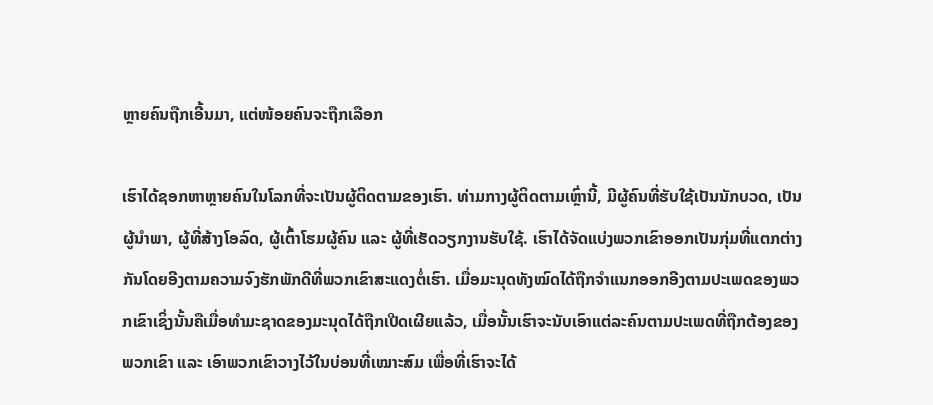ຫຼາຍຄົນຖືກເອີ້ນມາ, ແຕ່ໜ້ອຍຄົນຈະຖືກເລືອກ

ເຮົາໄດ້ຊອກຫາຫຼາຍຄົນໃນໂລກທີ່ຈະເປັນຜູ້ຕິດຕາມຂອງເຮົາ. ທ່າມກາງຜູ້ຕິດຕາມເຫຼົ່ານີ້, ມີຜູ້ຄົນທີ່ຮັບໃຊ້ເປັນນັກບວດ, ເປັນຜູ້ນໍາພາ, ຜູ້ທີ່ສ້າງໂອລົດ, ຜູ້ເຕົ້າໂຮມຜູ້ຄົນ ແລະ ຜູ້ທີ່ເຮັດວຽກງານຮັບໃຊ້. ເຮົາໄດ້ຈັດແບ່ງພວກເຂົາອອກເປັນກຸ່ມທີ່ແຕກຕ່າງກັນໂດຍອີງຕາມຄວາມຈົງຮັກພັກດີທີ່ພວກເຂົາສະແດງຕໍ່ເຮົາ. ເມື່ອມະນຸດທັງໝົດໄດ້ຖືກຈໍາແນກອອກອີງຕາມປະເພດຂອງພວກເຂົາເຊິ່ງນັ້ນຄືເມື່ອທໍາມະຊາດຂອງມະນຸດໄດ້ຖືກເປີດເຜີຍແລ້ວ, ເມື່ອນັ້ນເຮົາຈະນັບເອົາແຕ່ລະຄົນຕາມປະເພດທີ່ຖືກຕ້ອງຂອງພວກເຂົາ ແລະ ເອົາພວກເຂົາວາງໄວ້ໃນບ່ອນທີ່ເໝາະສົມ ເພື່ອທີ່ເຮົາຈະໄດ້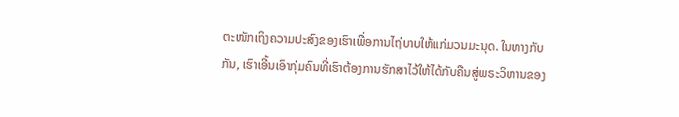ຕະໜັກເຖິງຄວາມປະສົງຂອງເຮົາເພື່ອການໄຖ່ບາບໃຫ້ແກ່ມວນມະນຸດ. ໃນທາງກັບກັນ, ເຮົາເອີ້ນເອົາກຸ່ມຄົນທີ່ເຮົາຕ້ອງການຮັກສາໄວ້ໃຫ້ໄດ້ກັບຄືນສູ່ພຣະວິຫານຂອງ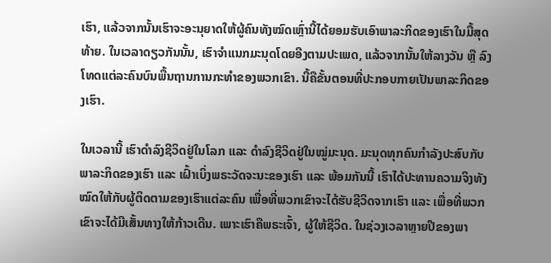ເຮົາ, ແລ້ວຈາກນັ້ນເຮົາຈະອະນຸຍາດໃຫ້ຜູ້ຄົນທັງໝົດເຫຼົ່ານີ້ໄດ້ຍອມຮັບເອົາພາລະກິດຂອງເຮົາໃນມື້ສຸດທ້າຍ. ໃນເວລາດຽວກັນນັ້ນ, ເຮົາຈໍາແນກມະນຸດໂດຍອີງຕາມປະເພດ, ແລ້ວຈາກນັ້ນໃຫ້ລາງວັນ ຫຼື ລົງໂທດແຕ່ລະຄົນບົນພື້ນຖານການກະທໍາຂອງພວກເຂົາ. ນີ້ຄືຂັ້ນຕອນທີ່ປະກອບກາຍເປັນພາລະກິດຂອງເຮົາ.

ໃນເວລານີ້ ເຮົາດໍາລົງຊີວິດຢູ່ໃນໂລກ ແລະ ດໍາລົງຊີວິດຢູ່ໃນໝູ່ມະນຸດ. ມະນຸດທຸກຄົນກໍາລັງປະສົບກັບພາລະກິດຂອງເຮົາ ແລະ ເຝົ້າເບິ່ງພຣະວັດຈະນະຂອງເຮົາ ແລະ ພ້ອມກັນນີ້ ເຮົາໄດ້ປະທານຄວາມຈິງທັງໝົດໃຫ້ກັບຜູ້ຕິດຕາມຂອງເຮົາແຕ່ລະຄົນ ເພື່ອທີ່ພວກເຂົາຈະໄດ້ຮັບຊີວິດຈາກເຮົາ ແລະ ເພື່ອທີ່ພວກເຂົາຈະໄດ້ມີເສັ້ນທາງໃຫ້ກ້າວເດີນ. ເພາະເຮົາຄືພຣະເຈົ້າ, ຜູ້ໃຫ້ຊີວິດ. ໃນຊ່ວງເວລາຫຼາຍປີຂອງພາ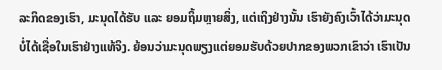ລະກິດຂອງເຮົາ, ມະນຸດໄດ້ຮັບ ແລະ ຍອມຖິ້ມຫຼາຍສິ່ງ, ແຕ່ເຖິງຢ່າງນັ້ນ ເຮົາຍັງຄົງເວົ້າໄດ້ວ່າມະນຸດບໍ່ໄດ້ເຊື່ອໃນເຮົາຢ່າງແທ້ຈິງ. ຍ້ອນວ່າມະນຸດພຽງແຕ່ຍອມຮັບດ້ວຍປາກຂອງພວກເຂົາວ່າ ເຮົາເປັນ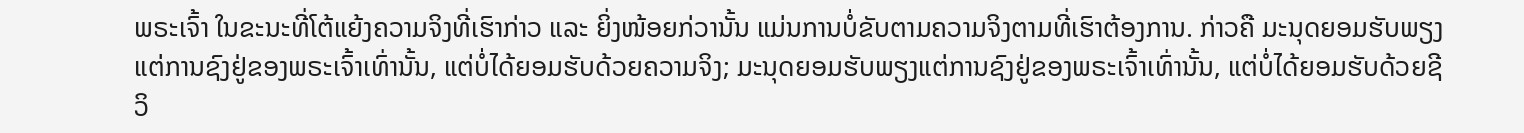ພຣະເຈົ້າ ໃນຂະນະທີ່ໂຕ້ແຍ້ງຄວາມຈິງທີ່ເຮົາກ່າວ ແລະ ຍິ່ງໜ້ອຍກ່ວານັ້ນ ແມ່ນການບໍ່ຂັບຕາມຄວາມຈິງຕາມທີ່ເຮົາຕ້ອງການ. ກ່າວຄື ມະນຸດຍອມຮັບພຽງແຕ່ການຊົງຢູ່ຂອງພຣະເຈົ້າເທົ່ານັ້ນ, ແຕ່ບໍ່ໄດ້ຍອມຮັບດ້ວຍຄວາມຈິງ; ມະນຸດຍອມຮັບພຽງແຕ່ການຊົງຢູ່ຂອງພຣະເຈົ້າເທົ່ານັ້ນ, ແຕ່ບໍ່ໄດ້ຍອມຮັບດ້ວຍຊີວິ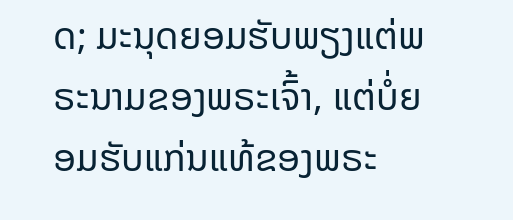ດ; ມະນຸດຍອມຮັບພຽງແຕ່ພຣະນາມຂອງພຣະເຈົ້າ, ແຕ່ບໍ່ຍອມຮັບແກ່ນແທ້ຂອງພຣະ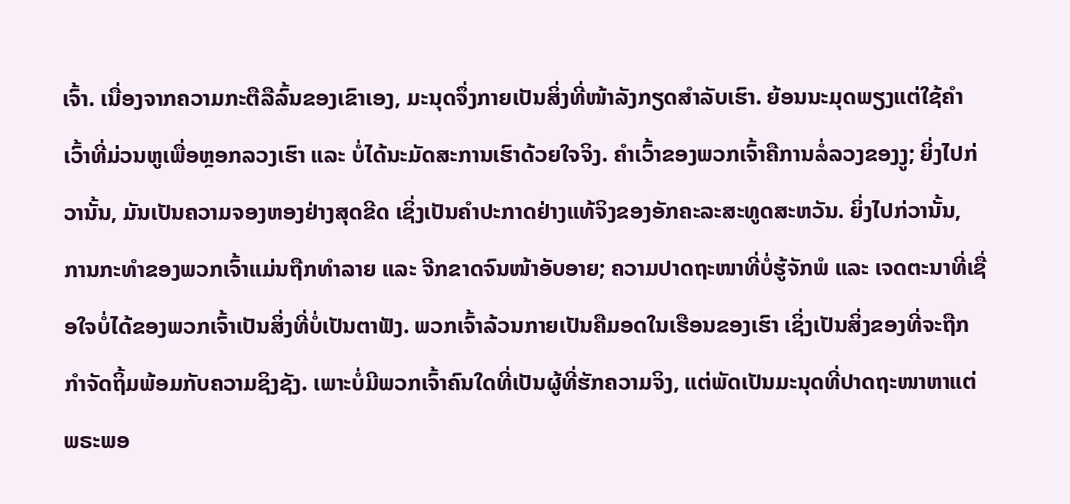ເຈົ້າ. ເນື່ອງຈາກຄວາມກະຕືລືລົ້ນຂອງເຂົາເອງ, ມະນຸດຈຶ່ງກາຍເປັນສິ່ງທີ່ໜ້າລັງກຽດສໍາລັບເຮົາ. ຍ້ອນນະມຸດພຽງແຕ່ໃຊ້ຄໍາເວົ້າທີ່ມ່ວນຫູເພື່ອຫຼອກລວງເຮົາ ແລະ ບໍ່ໄດ້ນະມັດສະການເຮົາດ້ວຍໃຈຈິງ. ຄໍາເວົ້າຂອງພວກເຈົ້າຄືການລໍ່ລວງຂອງງູ; ຍິ່ງໄປກ່ວານັ້ນ, ມັນເປັນຄວາມຈອງຫອງຢ່າງສຸດຂີດ ເຊິ່ງເປັນຄໍາປະກາດຢ່າງແທ້ຈິງຂອງອັກຄະລະສະທູດສະຫວັນ. ຍິ່ງໄປກ່ວານັ້ນ, ການກະທໍາຂອງພວກເຈົ້າແມ່ນຖືກທໍາລາຍ ແລະ ຈີກຂາດຈົນໜ້າອັບອາຍ; ຄວາມປາດຖະໜາທີ່ບໍ່ຮູ້ຈັກພໍ ແລະ ເຈດຕະນາທີ່ເຊື່ອໃຈບໍ່ໄດ້ຂອງພວກເຈົ້າເປັນສິ່ງທີ່ບໍ່ເປັນຕາຟັງ. ພວກເຈົ້າລ້ວນກາຍເປັນຄືມອດໃນເຮືອນຂອງເຮົາ ເຊິ່ງເປັນສິ່ງຂອງທີ່ຈະຖືກກໍາຈັດຖິ້ມພ້ອມກັບຄວາມຊິງຊັງ. ເພາະບໍ່ມີພວກເຈົ້າຄົນໃດທີ່ເປັນຜູ້ທີ່ຮັກຄວາມຈິງ, ແຕ່ພັດເປັນມະນຸດທີ່ປາດຖະໜາຫາແຕ່ພຣະພອ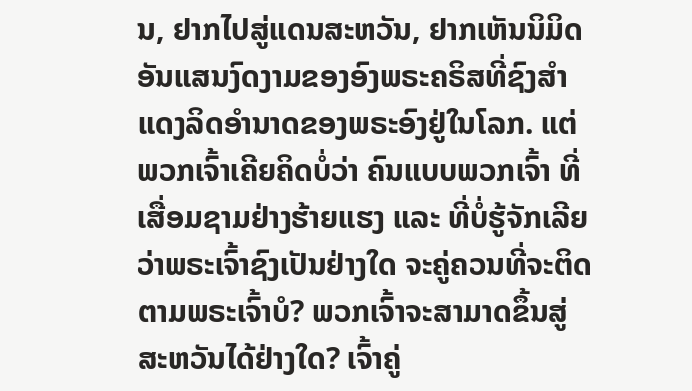ນ, ຢາກໄປສູ່ແດນສະຫວັນ, ຢາກເຫັນນິມິດອັນແສນງົດງາມຂອງອົງພຣະຄຣິສທີ່ຊົງສໍາແດງລິດອໍານາດຂອງພຣະອົງຢູ່ໃນໂລກ. ແຕ່ພວກເຈົ້າເຄີຍຄິດບໍ່ວ່າ ຄົນແບບພວກເຈົ້າ ທີ່ເສື່ອມຊາມຢ່າງຮ້າຍແຮງ ແລະ ທີ່ບໍ່ຮູ້ຈັກເລີຍວ່າພຣະເຈົ້າຊົງເປັນຢ່າງໃດ ຈະຄູ່ຄວນທີ່ຈະຕິດຕາມພຣະເຈົ້າບໍ? ພວກເຈົ້າຈະສາມາດຂຶ້ນສູ່ສະຫວັນໄດ້ຢ່າງໃດ? ເຈົ້າຄູ່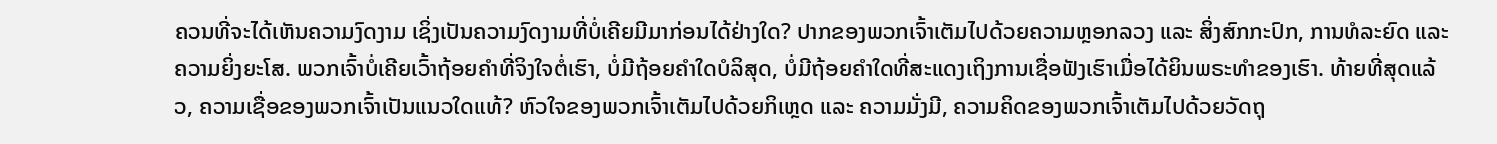ຄວນທີ່ຈະໄດ້ເຫັນຄວາມງົດງາມ ເຊິ່ງເປັນຄວາມງົດງາມທີ່ບໍ່ເຄີຍມີມາກ່ອນໄດ້ຢ່າງໃດ? ປາກຂອງພວກເຈົ້າເຕັມໄປດ້ວຍຄວາມຫຼອກລວງ ແລະ ສິ່ງສົກກະປົກ, ການທໍລະຍົດ ແລະ ຄວາມຍິ່ງຍະໂສ. ພວກເຈົ້າບໍ່ເຄີຍເວົ້າຖ້ອຍຄໍາທີ່ຈິງໃຈຕໍ່ເຮົາ, ບໍ່ມີຖ້ອຍຄໍາໃດບໍລິສຸດ, ບໍ່ມີຖ້ອຍຄໍາໃດທີ່ສະແດງເຖິງການເຊື່ອຟັງເຮົາເມື່ອໄດ້ຍິນພຣະທໍາຂອງເຮົາ. ທ້າຍທີ່ສຸດແລ້ວ, ຄວາມເຊື່ອຂອງພວກເຈົ້າເປັນແນວໃດແທ້? ຫົວໃຈຂອງພວກເຈົ້າເຕັມໄປດ້ວຍກິເຫຼດ ແລະ ຄວາມມັ່ງມີ, ຄວາມຄິດຂອງພວກເຈົ້າເຕັມໄປດ້ວຍວັດຖຸ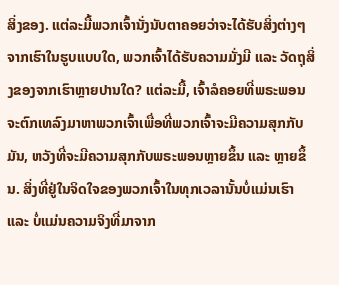ສິ່ງຂອງ. ແຕ່ລະມື້ພວກເຈົ້ານັ່ງນັບຕາຄອຍວ່າຈະໄດ້ຮັບສິ່ງຕ່າງໆຈາກເຮົາໃນຮູບແບບໃດ, ພວກເຈົ້າໄດ້ຮັບຄວາມມັ່ງມີ ແລະ ວັດຖຸສິ່ງຂອງຈາກເຮົາຫຼາຍປານໃດ? ແຕ່ລະມື້, ເຈົ້າລໍຄອຍທີ່ພຣະພອນຈະຕົກເທລົງມາຫາພວກເຈົ້າເພື່ອທີ່ພວກເຈົ້າຈະມີຄວາມສຸກກັບມັນ, ຫວັງທີ່ຈະມີຄວາມສຸກກັບພຣະພອນຫຼາຍຂຶ້ນ ແລະ ຫຼາຍຂຶ້ນ. ສິ່ງທີ່ຢູ່ໃນຈິດໃຈຂອງພວກເຈົ້າໃນທຸກເວລານັ້ນບໍ່ແມ່ນເຮົາ ແລະ ບໍ່ແມ່ນຄວາມຈິງທີ່ມາຈາກ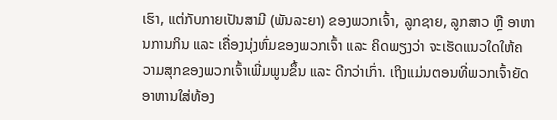ເຮົາ, ແຕ່ກັບກາຍເປັນສາມີ (ພັນລະຍາ) ຂອງພວກເຈົ້າ, ລູກຊາຍ, ລູກສາວ ຫຼື ອາຫານການກິນ ແລະ ເຄື່ອງນຸ່ງຫົ່ມຂອງພວກເຈົ້າ ແລະ ຄິດພຽງວ່າ ຈະເຮັດແນວໃດໃຫ້ຄວາມສຸກຂອງພວກເຈົ້າເພີ່ມພູນຂຶ້ນ ແລະ ດີກວ່າເກົ່າ. ເຖິງແມ່ນຕອນທີ່ພວກເຈົ້າຍັດອາຫານໃສ່ທ້ອງ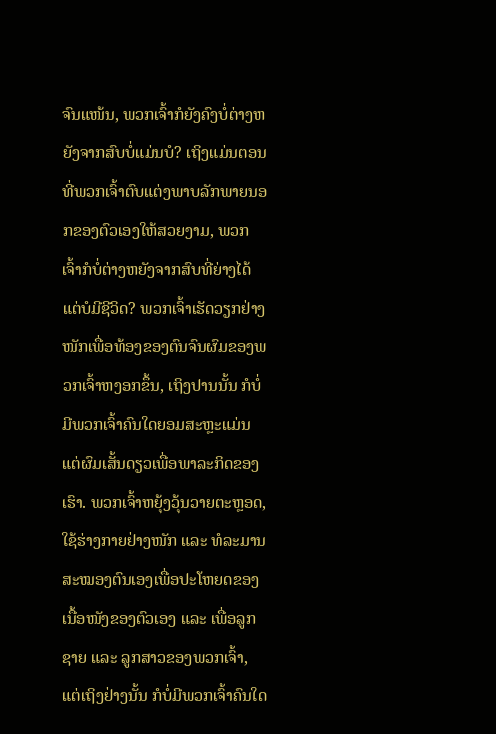ຈົນແໜ້ນ, ພວກເຈົ້າກໍຍັງຄົງບໍ່ຕ່າງຫຍັງຈາກສົບບໍ່ແມ່ນບໍ? ເຖິງແມ່ນຕອນທີ່ພວກເຈົ້າຕົບແຕ່ງພາບລັກພາຍນອກຂອງຕົວເອງໃຫ້ສວຍງາມ, ພວກເຈົ້າກໍບໍ່ຕ່າງຫຍັງຈາກສົບທີ່ຍ່າງໄດ້ແຕ່ບໍມີຊີວິດ? ພວກເຈົ້າເຮັດວຽກຢ່າງໜັກເພື່ອທ້ອງຂອງຕົນຈົນຜົມຂອງພວກເຈົ້າຫງອກຂຶ້ນ, ເຖິງປານນັ້ນ ກໍບໍ່ມີພວກເຈົ້າຄົນໃດຍອມສະຫຼະແມ່ນແຕ່ຜົມເສັ້ນດຽວເພື່ອພາລະກິດຂອງເຮົາ. ພວກເຈົ້າຫຍຸ້ງວຸ້ນວາຍຕະຫຼອດ, ໃຊ້ຮ່າງກາຍຢ່າງໜັກ ແລະ ທໍລະມານສະໝອງຕົນເອງເພື່ອປະໂຫຍດຂອງເນື້ອໜັງຂອງຕົວເອງ ແລະ ເພື່ອລູກຊາຍ ແລະ ລູກສາວຂອງພວກເຈົ້າ, ແຕ່ເຖິງຢ່າງນັ້ນ ກໍບໍ່ມີພວກເຈົ້າຄົນໃດ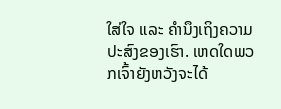ໃສ່ໃຈ ແລະ ຄໍານຶງເຖິງຄວາມປະສົງຂອງເຮົາ. ເຫດໃດພວກເຈົ້າຍັງຫວັງຈະໄດ້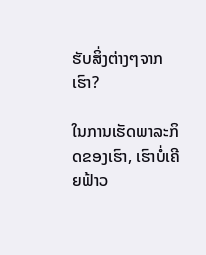ຮັບສິ່ງຕ່າງໆຈາກເຮົາ?

ໃນການເຮັດພາລະກິດຂອງເຮົາ, ເຮົາບໍ່ເຄີຍຟ້າວ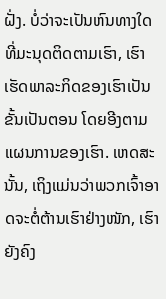ຝັ່ງ. ບໍ່ວ່າຈະເປັນຫົນທາງໃດທີ່ມະນຸດຕິດຕາມເຮົາ, ເຮົາເຮັດພາລະກິດຂອງເຮົາເປັນຂັ້ນເປັນຕອນ ໂດຍອີງຕາມແຜນການຂອງເຮົາ. ເຫດສະນັ້ນ, ເຖິງແມ່ນວ່າພວກເຈົ້າອາດຈະຕໍ່ຕ້ານເຮົາຢ່າງໜັກ, ເຮົາຍັງຄົງ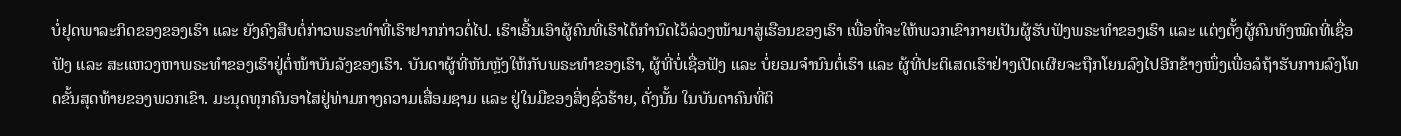ບໍ່ຢຸດພາລະກິດຂອງຂອງເຮົາ ແລະ ຍັງຄົງສືບຕໍ່ກ່າວພຣະທໍາທີ່ເຮົາຢາກກ່າວຕໍ່ໄປ. ເຮົາເອີ້ນເອົາຜູ້ຄົນທີ່ເຮົາໄດ້ກໍານົດໄວ້ລ່ວງໜ້າມາສູ່ເຮືອນຂອງເຮົາ ເພື່ອທີ່ຈະໃຫ້ພວກເຂົາກາຍເປັນຜູ້ຮັບຟັງພຣະທໍາຂອງເຮົາ ແລະ ແຕ່ງຕັ້ງຜູ້ຄົນທັງໝົດທີ່ເຊື່ອຟັງ ແລະ ສະແຫວງຫາພຣະທໍາຂອງເຮົາຢູ່ຕໍ່ໜ້າບັນລັງຂອງເຮົາ. ບັນດາຜູ້ທີ່ຫັນຫຼັງໃຫ້ກັບພຣະທໍາຂອງເຮົາ, ຜູ້ທີ່ບໍ່ເຊື່ອຟັງ ແລະ ບໍ່ຍອມຈໍານົນຕໍ່ເຮົາ ແລະ ຜູ້ທີ່ປະຕິເສດເຮົາຢ່າງເປີດເຜີຍຈະຖືກໂຍນລົງໄປອີກຂ້າງໜຶ່ງເພື່ອລໍຖ້າຮັບການລົງໂທດຂັ້ນສຸດທ້າຍຂອງພວກເຂົາ. ມະນຸດທຸກຄົນອາໄສຢູ່ທ່າມກາງຄວາມເສື່ອມຊາມ ແລະ ຢູ່ໃນມືຂອງສິ່ງຊົ່ວຮ້າຍ, ດັ່ງນັ້ນ ໃນບັນດາຄົນທີ່ຕິ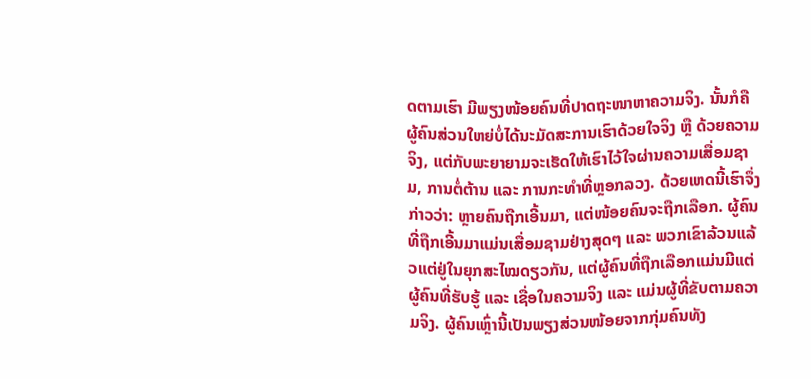ດຕາມເຮົາ ມີພຽງໜ້ອຍຄົນທີ່ປາດຖະໜາຫາຄວາມຈິງ. ນັ້ນກໍຄື ຜູ້ຄົນສ່ວນໃຫຍ່ບໍ່ໄດ້ນະມັດສະການເຮົາດ້ວຍໃຈຈິງ ຫຼື ດ້ວຍຄວາມຈິງ, ແຕ່ກັບພະຍາຍາມຈະເຮັດໃຫ້ເຮົາໄວ້ໃຈຜ່ານຄວາມເສື່ອມຊາມ, ການຕໍ່ຕ້ານ ແລະ ການກະທໍາທີ່ຫຼອກລວງ. ດ້ວຍເຫດນີ້ເຮົາຈຶ່ງກ່າວວ່າ: ຫຼາຍຄົນຖືກເອີ້ນມາ, ແຕ່ໜ້ອຍຄົນຈະຖືກເລືອກ. ຜູ້ຄົນທີ່ຖືກເອີ້ນມາແມ່ນເສື່ອມຊາມຢ່າງສຸດໆ ແລະ ພວກເຂົາລ້ວນແລ້ວແຕ່ຢູ່ໃນຍຸກສະໄໝດຽວກັນ, ແຕ່ຜູ້ຄົນທີ່ຖືກເລືອກແມ່ນມີແຕ່ຜູ້ຄົນທີ່ຮັບຮູ້ ແລະ ເຊື່ອໃນຄວາມຈິງ ແລະ ແມ່ນຜູ້ທີ່ຂັບຕາມຄວາມຈິງ. ຜູ້ຄົນເຫຼົ່ານີ້ເປັນພຽງສ່ວນໜ້ອຍຈາກກຸ່ມຄົນທັງ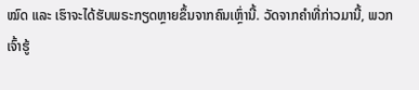ໝົດ ແລະ ເຮົາຈະໄດ້ຮັບພຣະກຽດຫຼາຍຂຶ້ນຈາກຄົນເຫຼົ່ານີ້. ວັດຈາກຄໍາທີ່ກ່າວມານີ້, ພວກເຈົ້າຮູ້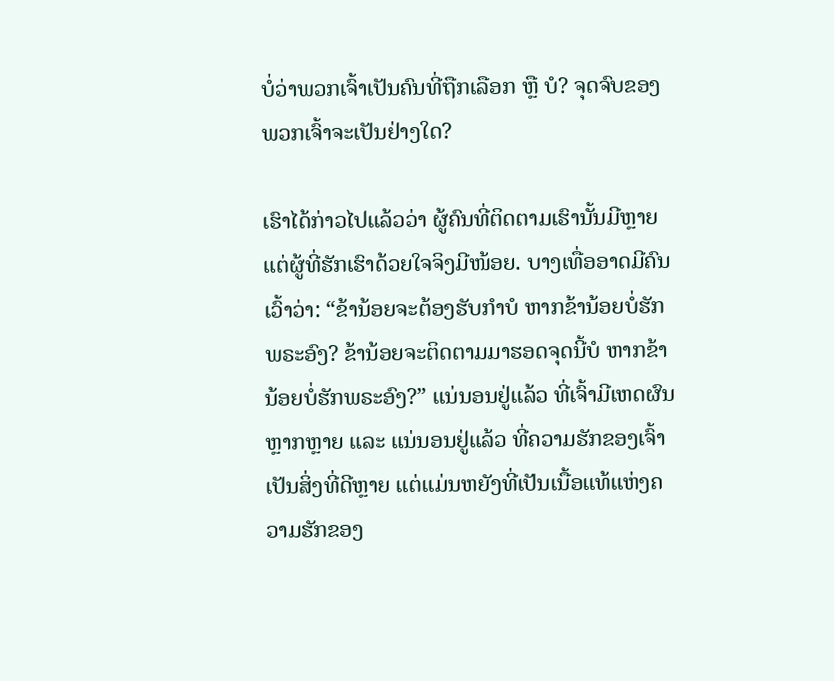ບໍ່ວ່າພວກເຈົ້າເປັນຄົນທີ່ຖືກເລືອກ ຫຼື ບໍ? ຈຸດຈົບຂອງພວກເຈົ້າຈະເປັນຢ່າງໃດ?

ເຮົາໄດ້ກ່າວໄປແລ້ວວ່າ ຜູ້ຄົນທີ່ຕິດຕາມເຮົານັ້ນມີຫຼາຍ ແຕ່ຜູ້ທີ່ຮັກເຮົາດ້ວຍໃຈຈິງມີໜ້ອຍ. ບາງເທື່ອອາດມີຄົນເວົ້າວ່າ: “ຂ້ານ້ອຍຈະຕ້ອງຮັບກໍາບໍ ຫາກຂ້ານ້ອຍບໍ່ຮັກພຣະອົງ? ຂ້ານ້ອຍຈະຕິດຕາມມາຮອດຈຸດນີ້ບໍ ຫາກຂ້ານ້ອຍບໍ່ຮັກພຣະອົງ?” ແນ່ນອນຢູ່ແລ້ວ ທີ່ເຈົ້າມີເຫດຜົນຫຼາກຫຼາຍ ແລະ ແນ່ນອນຢູ່ແລ້ວ ທີ່ຄວາມຮັກຂອງເຈົ້າເປັນສິ່ງທີ່ດີຫຼາຍ ແຕ່ແມ່ນຫຍັງທີ່ເປັນເນື້ອແທ້ແຫ່ງຄວາມຮັກຂອງ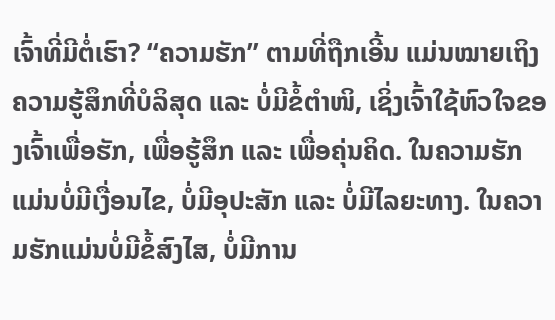ເຈົ້າທີ່ມີຕໍ່ເຮົາ? “ຄວາມຮັກ” ຕາມທີ່ຖືກເອີ້ນ ແມ່ນໝາຍເຖິງຄວາມຮູ້ສຶກທີ່ບໍລິສຸດ ແລະ ບໍ່ມີຂໍ້ຕໍາໜິ, ເຊິ່ງເຈົ້າໃຊ້ຫົວໃຈຂອງເຈົ້າເພື່ອຮັກ, ເພື່ອຮູ້ສຶກ ແລະ ເພື່ອຄຸ່ນຄິດ. ໃນຄວາມຮັກແມ່ນບໍ່ມີເງື່ອນໄຂ, ບໍ່ມີອຸປະສັກ ແລະ ບໍ່ມີໄລຍະທາງ. ໃນຄວາມຮັກແມ່ນບໍ່ມີຂໍ້ສົງໄສ, ບໍ່ມີການ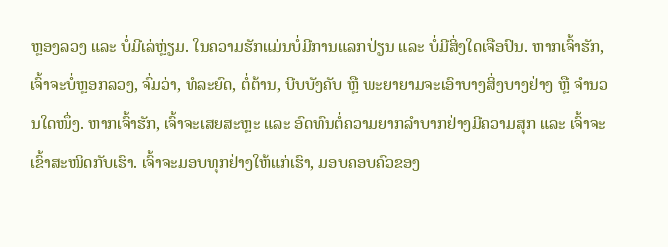ຫຼອງລວງ ແລະ ບໍ່ມີເລ່ຫຼ່ຽມ. ໃນຄວາມຮັກແມ່ນບໍ່ມີການແລກປ່ຽນ ແລະ ບໍ່ມີສິ່ງໃດເຈືອປົນ. ຫາກເຈົ້າຮັກ, ເຈົ້າຈະບໍ່ຫຼອກລວງ, ຈົ່ມວ່າ, ທໍລະຍົດ, ຕໍ່ຕ້ານ, ບີບບັງຄັບ ຫຼື ພະຍາຍາມຈະເອົາບາງສິ່ງບາງຢ່າງ ຫຼື ຈໍານວນໃດໜຶ່ງ. ຫາກເຈົ້າຮັກ, ເຈົ້າຈະເສຍສະຫຼະ ແລະ ອົດທົນຕໍ່ຄວາມຍາກລໍາບາກຢ່າງມີຄວາມສຸກ ແລະ ເຈົ້າຈະເຂົ້າສະໜິດກັບເຮົາ. ເຈົ້າຈະມອບທຸກຢ່າງໃຫ້ແກ່ເຮົາ, ມອບຄອບຄົວຂອງ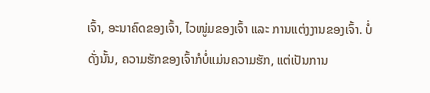ເຈົ້າ, ອະນາຄົດຂອງເຈົ້າ, ໄວໜູ່ມຂອງເຈົ້າ ແລະ ການແຕ່ງງານຂອງເຈົ້າ. ບໍ່ດັ່ງນັ້ນ, ຄວາມຮັກຂອງເຈົ້າກໍບໍ່ແມ່ນຄວາມຮັກ, ແຕ່ເປັນການ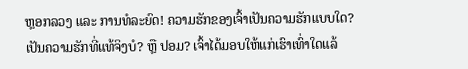ຫຼອກລວງ ແລະ ການທໍລະຍົດ! ຄວາມຮັກຂອງເຈົ້າເປັນຄວາມຮັກແບບໃດ? ເປັນຄວາມຮັກທີ່ແທ້ຈິງບໍ? ຫຼື ປອມ? ເຈົ້າໄດ້ມອບໃຫ້ແກ່ເຮົາເທົ່າໃດແລ້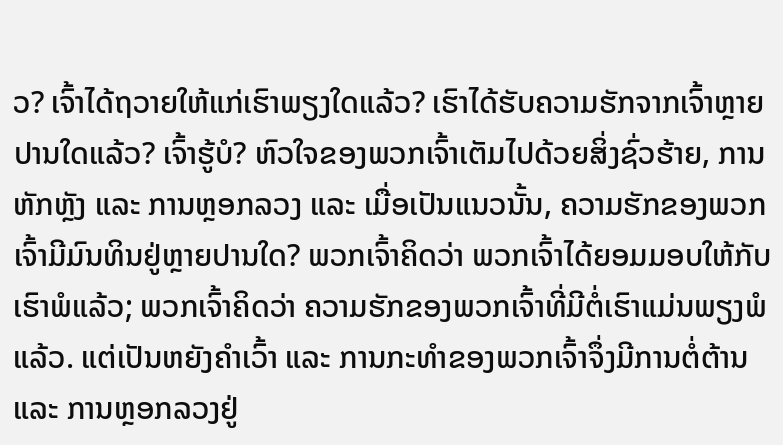ວ? ເຈົ້າໄດ້ຖວາຍໃຫ້ແກ່ເຮົາພຽງໃດແລ້ວ? ເຮົາໄດ້ຮັບຄວາມຮັກຈາກເຈົ້າຫຼາຍປານໃດແລ້ວ? ເຈົ້າຮູ້ບໍ? ຫົວໃຈຂອງພວກເຈົ້າເຕັມໄປດ້ວຍສິ່ງຊົ່ວຮ້າຍ, ການຫັກຫຼັງ ແລະ ການຫຼອກລວງ ແລະ ເມື່ອເປັນແນວນັ້ນ, ຄວາມຮັກຂອງພວກເຈົ້າມີມົນທິນຢູ່ຫຼາຍປານໃດ? ພວກເຈົ້າຄິດວ່າ ພວກເຈົ້າໄດ້ຍອມມອບໃຫ້ກັບເຮົາພໍແລ້ວ; ພວກເຈົ້າຄິດວ່າ ຄວາມຮັກຂອງພວກເຈົ້າທີ່ມີຕໍ່ເຮົາແມ່ນພຽງພໍແລ້ວ. ແຕ່ເປັນຫຍັງຄໍາເວົ້າ ແລະ ການກະທໍາຂອງພວກເຈົ້າຈຶ່ງມີການຕໍ່ຕ້ານ ແລະ ການຫຼອກລວງຢູ່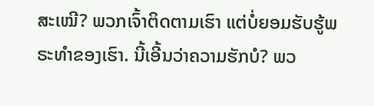ສະເໝີ? ພວກເຈົ້າຕິດຕາມເຮົາ ແຕ່ບໍ່ຍອມຮັບຮູ້ພຣະທໍາຂອງເຮົາ. ນີ້ເອີ້ນວ່າຄວາມຮັກບໍ? ພວ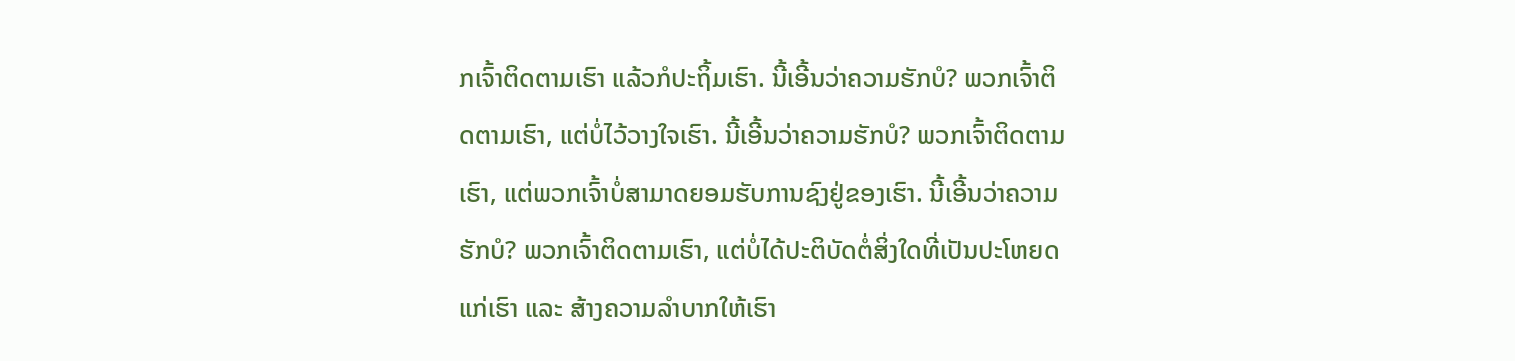ກເຈົ້າຕິດຕາມເຮົາ ແລ້ວກໍປະຖິ້ມເຮົາ. ນີ້ເອີ້ນວ່າຄວາມຮັກບໍ? ພວກເຈົ້າຕິດຕາມເຮົາ, ແຕ່ບໍ່ໄວ້ວາງໃຈເຮົາ. ນີ້ເອີ້ນວ່າຄວາມຮັກບໍ? ພວກເຈົ້າຕິດຕາມເຮົາ, ແຕ່ພວກເຈົ້າບໍ່ສາມາດຍອມຮັບການຊົງຢູ່ຂອງເຮົາ. ນີ້ເອີ້ນວ່າຄວາມຮັກບໍ? ພວກເຈົ້າຕິດຕາມເຮົາ, ແຕ່ບໍ່ໄດ້ປະຕິບັດຕໍ່ສິ່ງໃດທີ່ເປັນປະໂຫຍດແກ່ເຮົາ ແລະ ສ້າງຄວາມລໍາບາກໃຫ້ເຮົາ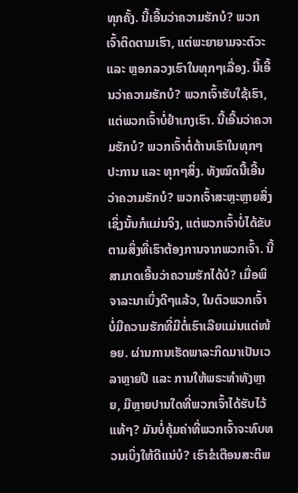ທຸກຄັ້ງ. ນີ້ເອີ້ນວ່າຄວາມຮັກບໍ? ພວກເຈົ້າຕິດຕາມເຮົາ, ແຕ່ພະຍາຍາມຈະຕົວະ ແລະ ຫຼອກລວງເຮົາໃນທຸກໆເລື່ອງ. ນີ້ເອີ້ນວ່າຄວາມຮັກບໍ? ພວກເຈົ້າຮັບໃຊ້ເຮົາ, ແຕ່ພວກເຈົ້າບໍ່ຢໍາເກງເຮົາ. ນີ້ເອີ້ນວ່າຄວາມຮັກບໍ? ພວກເຈົ້າຕໍ່ຕ້ານເຮົາໃນທຸກໆປະການ ແລະ ທຸກໆສິ່ງ. ທັງໝົດນີ້ເອີ້ນວ່າຄວາມຮັກບໍ? ພວກເຈົ້າສະຫຼະຫຼາຍສິ່ງ ເຊິ່ງນັ້ນກໍແມ່ນຈິງ, ແຕ່ພວກເຈົ້າບໍ່ໄດ້ຂັບຕາມສິ່ງທີ່ເຮົາຕ້ອງການຈາກພວກເຈົ້າ. ນີ້ສາມາດເອີ້ນວ່າຄວາມຮັກໄດ້ບໍ? ເມື່ອພິຈາລະນາເບິ່ງດີໆແລ້ວ, ໃນຕົວພວກເຈົ້າ ບໍ່ມີຄວາມຮັກທີ່ມີຕໍ່ເຮົາເລີຍແມ່ນແຕ່ໜ້ອຍ. ຜ່ານການເຮັດພາລະກິດມາເປັນເວລາຫຼາຍປີ ແລະ ການໃຫ້ພຣະທໍາທັງຫຼາຍ, ມີຫຼາຍປານໃດທີ່ພວກເຈົ້າໄດ້ຮັບໄວ້ແທ້ໆ? ມັນບໍ່ຄຸ້ມຄ່າທີ່ພວກເຈົ້າຈະທົບທວນເບິ່ງໃຫ້ດີແນ່ບໍ? ເຮົາຂໍເຕືອນສະຕິພ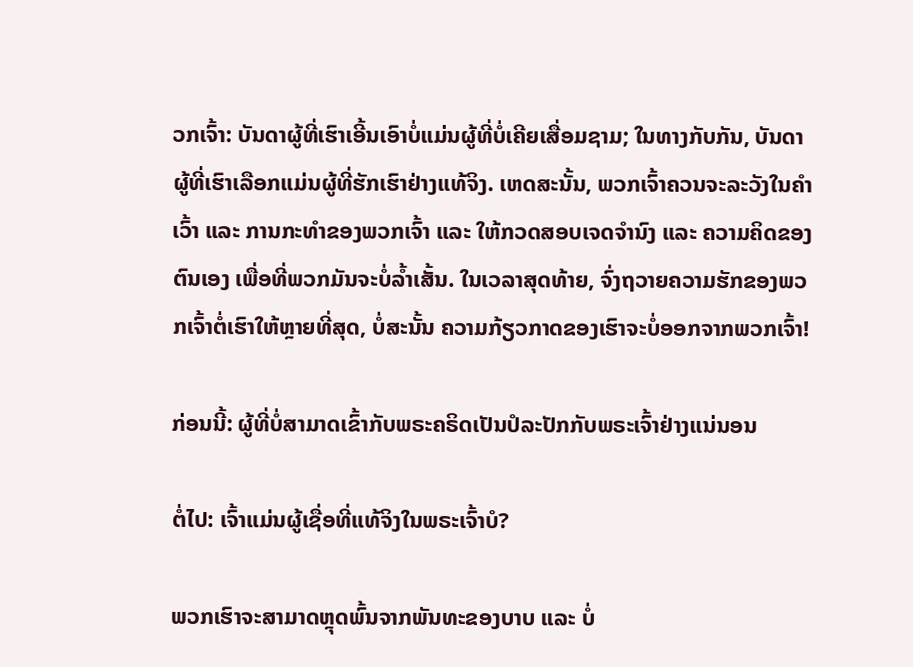ວກເຈົ້າ: ບັນດາຜູ້ທີ່ເຮົາເອີ້ນເອົາບໍ່ແມ່ນຜູ້ທີ່ບໍ່ເຄີຍເສື່ອມຊາມ; ໃນທາງກັບກັນ, ບັນດາຜູ້ທີ່ເຮົາເລືອກແມ່ນຜູ້ທີ່ຮັກເຮົາຢ່າງແທ້ຈິງ. ເຫດສະນັ້ນ, ພວກເຈົ້າຄວນຈະລະວັງໃນຄໍາເວົ້າ ແລະ ການກະທໍາຂອງພວກເຈົ້າ ແລະ ໃຫ້ກວດສອບເຈດຈໍານົງ ແລະ ຄວາມຄິດຂອງຕົນເອງ ເພື່ອທີ່ພວກມັນຈະບໍ່ລໍ້າເສັ້ນ. ໃນເວລາສຸດທ້າຍ, ຈົ່ງຖວາຍຄວາມຮັກຂອງພວກເຈົ້າຕໍ່ເຮົາໃຫ້ຫຼາຍທີ່ສຸດ, ບໍ່ສະນັ້ນ ຄວາມກ້ຽວກາດຂອງເຮົາຈະບໍ່ອອກຈາກພວກເຈົ້າ!

ກ່ອນນີ້: ຜູ້ທີ່ບໍ່ສາມາດເຂົ້າກັບພຣະຄຣິດເປັນປໍລະປັກກັບພຣະເຈົ້າຢ່າງແນ່ນອນ

ຕໍ່ໄປ: ເຈົ້າແມ່ນຜູ້ເຊື່ອທີ່ແທ້ຈິງໃນພຣະເຈົ້າບໍ?

ພວກເຮົາຈະສາມາດຫຼຸດພົ້ນຈາກພັນທະຂອງບາບ ແລະ ບໍ່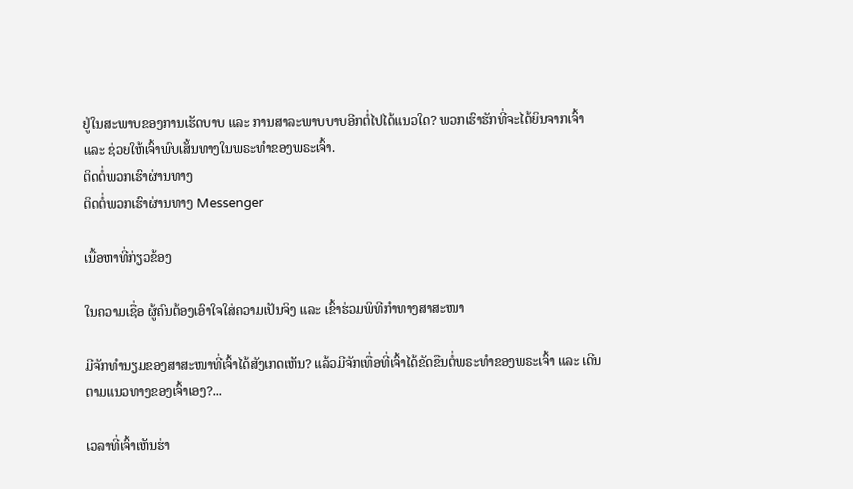ຢູ່ໃນສະພາບຂອງການເຮັດບາບ ແລະ ການສາລະພາບບາບອີກຕໍ່ໄປໄດ້ແນວໃດ? ພວກເຮົາຮັກທີ່ຈະໄດ້ຍິນຈາກເຈົ້າ ແລະ ຊ່ວຍໃຫ້ເຈົ້າພົບເສັ້ນທາງໃນພຣະທຳຂອງພຣະເຈົ້າ.
ຕິດຕໍ່ພວກເຮົາຜ່ານທາງ
ຕິດຕໍ່ພວກເຮົາຜ່ານທາງ Messenger

ເນື້ອຫາທີ່ກ່ຽວຂ້ອງ

ໃນຄວາມເຊື່ອ ຜູ້ຄົນຕ້ອງເອົາໃຈໃສ່ຄວາມເປັນຈິງ ແລະ ເຂົ້າຮ່ວມພິທີກໍາທາງສາສະໜາ

ມີຈັກທໍານຽມຂອງສາສະໜາທີ່ເຈົ້າໄດ້ສັງເກດເຫັນ? ແລ້ວມີຈັກເທື່ອທີ່ເຈົ້າໄດ້ຂັດຂືນຕໍ່ພຣະທໍາຂອງພຣະເຈົ້າ ແລະ ເດີນຕາມແນວທາງຂອງເຈົ້າເອງ?...

ເວລາທີ່ເຈົ້າເຫັນຮ່າ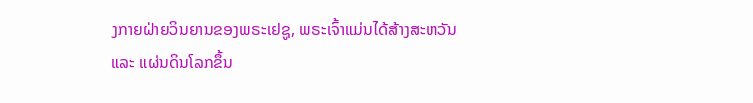ງກາຍຝ່າຍວິນຍານຂອງພຣະເຢຊູ, ພຣະເຈົ້າແມ່ນໄດ້ສ້າງສະຫວັນ ແລະ ແຜ່ນດິນໂລກຂຶ້ນ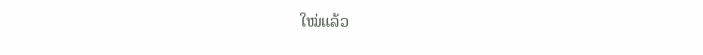ໃໝ່ແລ້ວ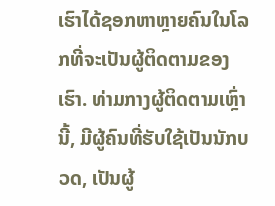ເຮົາໄດ້ຊອກຫາຫຼາຍຄົນໃນໂລກທີ່ຈະເປັນຜູ້ຕິດຕາມຂອງເຮົາ. ທ່າມກາງຜູ້ຕິດຕາມເຫຼົ່ານີ້, ມີຜູ້ຄົນທີ່ຮັບໃຊ້ເປັນນັກບວດ, ເປັນຜູ້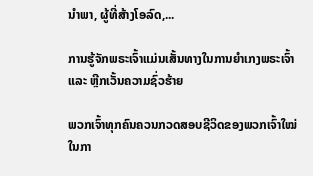ນໍາພາ, ຜູ້ທີ່ສ້າງໂອລົດ,...

ການຮູ້ຈັກພຣະເຈົ້າແມ່ນເສັ້ນທາງໃນການຍໍາເກງພຣະເຈົ້າ ແລະ ຫຼີກເວັ້ນຄວາມຊົ່ວຮ້າຍ

ພວກເຈົ້າທຸກຄົນຄວນກວດສອບຊີວິດຂອງພວກເຈົ້າໃໝ່ ໃນກາ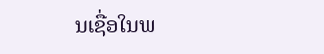ນເຊື່ອໃນພ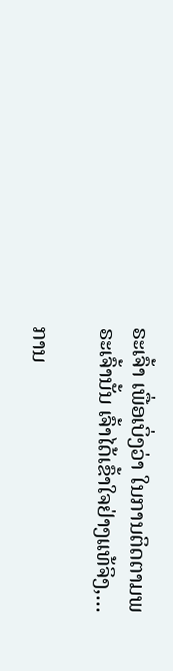ຣະເຈົ້າ ເພື່ອເບິ່ງວ່າ ໃນການຕິດຕາມພຣະເຈົ້ານັ້ນ ເຈົ້າໄດ້ເຂົ້າໃຈຢ່າງແທ້ຈິງ,...

ການ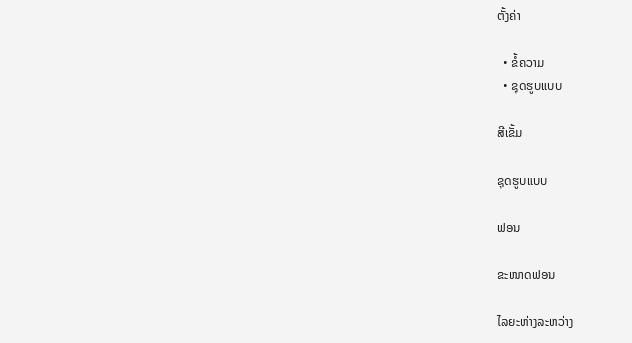ຕັ້ງຄ່າ

  • ຂໍ້ຄວາມ
  • ຊຸດຮູບແບບ

ສີເຂັ້ມ

ຊຸດຮູບແບບ

ຟອນ

ຂະໜາດຟອນ

ໄລຍະຫ່າງລະຫວ່າງ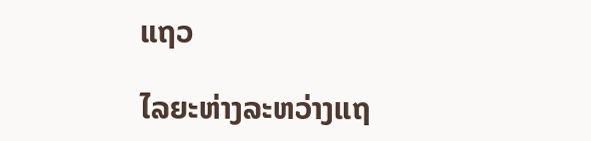ແຖວ

ໄລຍະຫ່າງລະຫວ່າງແຖ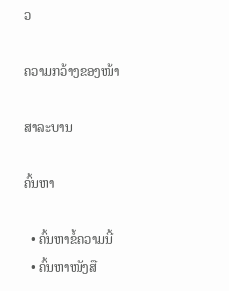ວ

ຄວາມກວ້າງຂອງໜ້າ

ສາລະບານ

ຄົ້ນຫາ

  • ຄົ້ນຫາຂໍ້ຄວາມນີ້
  • ຄົ້ນຫາໜັງສື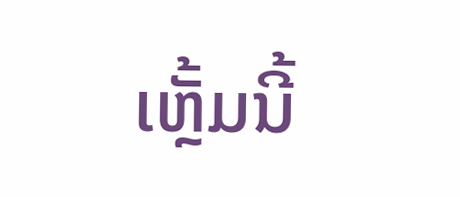ເຫຼັ້ມນີ້